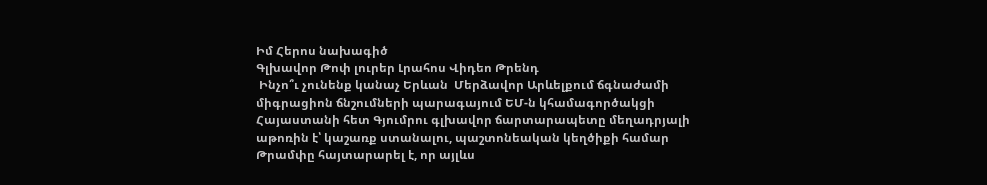Իմ Հերոս նախագիծ
Գլխավոր Թոփ լուրեր Լրահոս Վիդեո Թրենդ
 Ինչո՞ւ չունենք կանաչ Երևան  Մերձավոր Արևելքում ճգնաժամի միգրացիոն ճնշումների պարագայում ԵՄ-ն կհամագործակցի Հայաստանի հետ Գյումրու գլխավոր ճարտարապետը մեղադրյալի աթոռին է՝ կաշառք ստանալու, պաշտոնեական կեղծիքի համար Թրամփը հայտարարել է, որ այլևս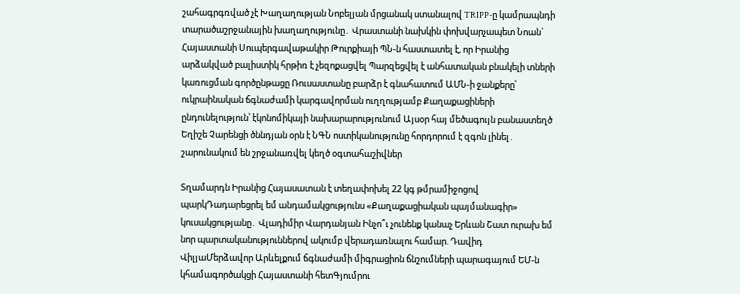շահագրգռված չէ Խաղաղության Նոբելյան մրցանակ ստանալով TRIPP-ը կամրապնդի տարածաշրջանային խաղաղությունը․ Վրաստանի նախկին փոխվարչապետ Նոան` Հայաստանի Սուպերգավաթակիր Թուրքիայի ՊՆ-ն հաստատել է, որ Իրանից արձակված բալիստիկ հրթիռ է չեզոքացվել Պարզեցվել է անհատական բնակելի տների կառուցման գործընթացը Ռուսաստանը բարձր է գնահատում ԱՄՆ-ի ջանքերը՝ ուկրաինական ճգնաժամի կարգավորման ուղղությամբ Քաղաքացիների ընդունելություն՝ էկոնոմիկայի նախարարությունում Այսօր հայ մեծագույն բանաստեղծ Եղիշե Չարենցի ծննդյան օրն է ՆԳՆ ոստիկանությունը հորդորում է զգոն լինել․ շարունակում են շրջանառվել կեղծ օգտահաշիվներ

Տղամարդն Իրանից Հայասատան է տեղափոխել 22 կգ թմրամիջոցով պարկԴադարեցրել եմ անդամակցությունս «Քաղաքացիական պայմանագիր» կուսակցությանը․ Վլադիմիր Վարդանյան Ինչո՞ւ չունենք կանաչ Երևան Շատ ուրախ եմ նոր պարտականություններով ակումբ վերադառնալու համար. Դավիդ ՎիլյաՄերձավոր Արևելքում ճգնաժամի միգրացիոն ճնշումների պարագայում ԵՄ-ն կհամագործակցի Հայաստանի հետԳյումրու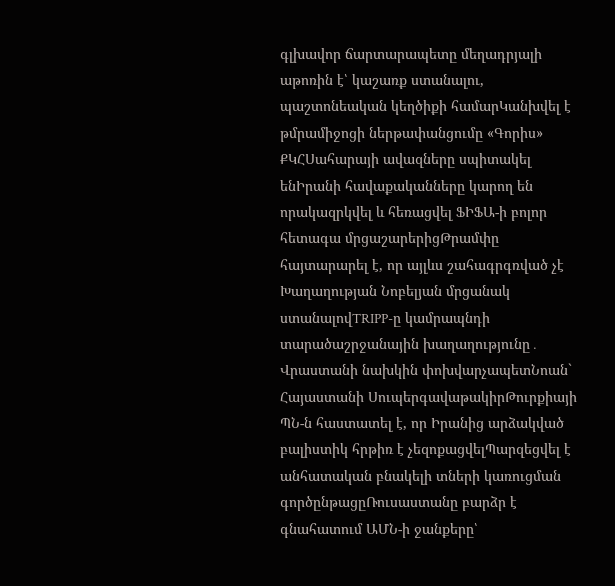գլխավոր ճարտարապետը մեղադրյալի աթոռին է՝ կաշառք ստանալու, պաշտոնեական կեղծիքի համարԿանխվել է թմրամիջոցի ներթափանցումը «Գորիս» ՔԿՀՍահարայի ավազները սպիտակել ենԻրանի հավաքականները կարող են որակազրկվել և հեռացվել ՖԻՖԱ-ի բոլոր հետագա մրցաշարերիցԹրամփը հայտարարել է, որ այլևս շահագրգռված չէ Խաղաղության Նոբելյան մրցանակ ստանալովTRIPP-ը կամրապնդի տարածաշրջանային խաղաղությունը․ Վրաստանի նախկին փոխվարչապետՆոան` Հայաստանի ՍուպերգավաթակիրԹուրքիայի ՊՆ-ն հաստատել է, որ Իրանից արձակված բալիստիկ հրթիռ է չեզոքացվելՊարզեցվել է անհատական բնակելի տների կառուցման գործընթացըՌուսաստանը բարձր է գնահատում ԱՄՆ-ի ջանքերը՝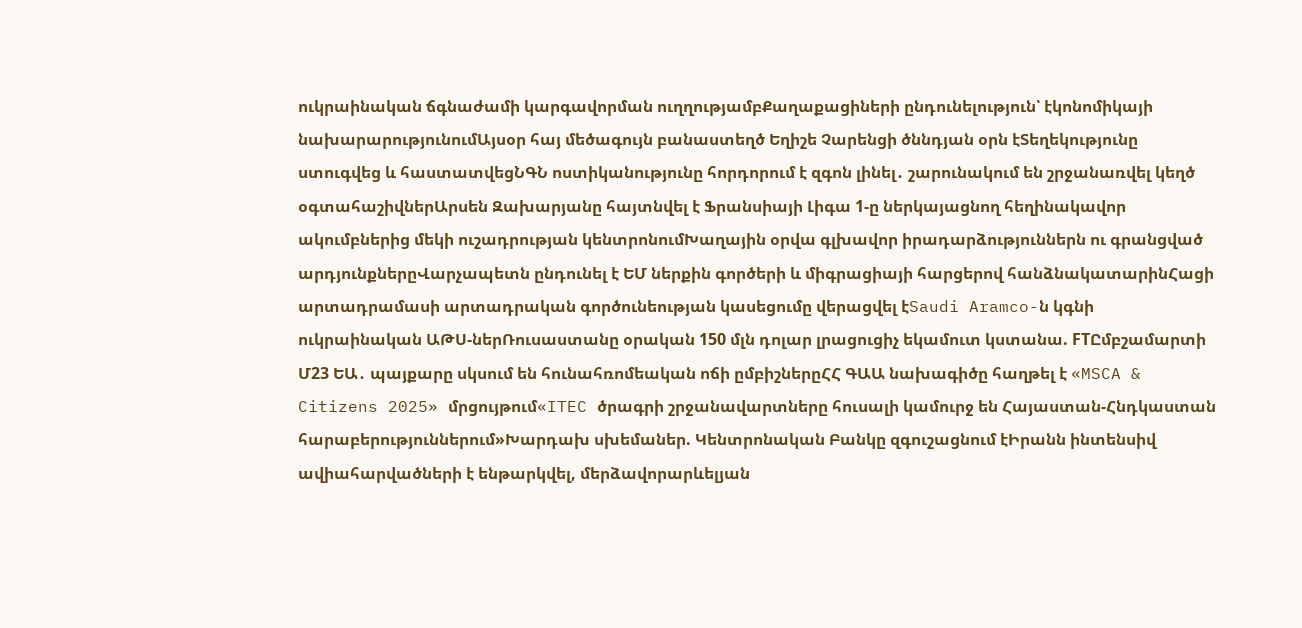ուկրաինական ճգնաժամի կարգավորման ուղղությամբՔաղաքացիների ընդունելություն՝ էկոնոմիկայի նախարարությունումԱյսօր հայ մեծագույն բանաստեղծ Եղիշե Չարենցի ծննդյան օրն էՏեղեկությունը ստուգվեց և հաստատվեցՆԳՆ ոստիկանությունը հորդորում է զգոն լինել․ շարունակում են շրջանառվել կեղծ օգտահաշիվներԱրսեն Զախարյանը հայտնվել է Ֆրանսիայի Լիգա 1-ը ներկայացնող հեղինակավոր ակումբներից մեկի ուշադրության կենտրոնումԽաղային օրվա գլխավոր իրադարձություններն ու գրանցված արդյունքներըՎարչապետն ընդունել է ԵՄ ներքին գործերի և միգրացիայի հարցերով հանձնակատարինՀացի արտադրամասի արտադրական գործունեության կասեցումը վերացվել էSaudi Aramco-ն կգնի ուկրաինական ԱԹՍ-ներՌուսաստանը օրական 150 մլն դոլար լրացուցիչ եկամուտ կստանա. FTԸմբշամարտի Մ23 ԵԱ․ պայքարը սկսում են հունահռոմեական ոճի ըմբիշներըՀՀ ԳԱԱ նախագիծը հաղթել է «MSCA & Citizens 2025» մրցույթում«ITEC ծրագրի շրջանավարտները հուսալի կամուրջ են Հայաստան-Հնդկաստան հարաբերություններում»Խարդախ սխեմաներ. Կենտրոնական Բանկը զգուշացնում էԻրանն ինտենսիվ ավիահարվածների է ենթարկվել, մերձավորարևելյան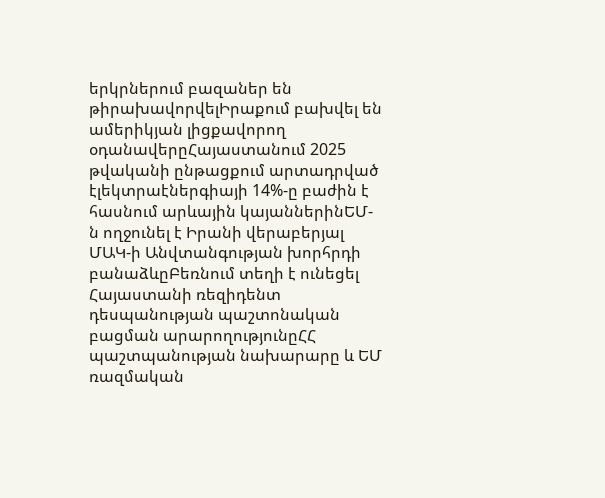երկրներում բազաներ են թիրախավորվելԻրաքում բախվել են ամերիկյան լիցքավորող օդանավերըՀայաստանում 2025 թվականի ընթացքում արտադրված էլեկտրաէներգիայի 14%-ը բաժին է հասնում արևային կայաններինԵՄ-ն ողջունել է Իրանի վերաբերյալ ՄԱԿ-ի Անվտանգության խորհրդի բանաձևըԲեռնում տեղի է ունեցել Հայաստանի ռեզիդենտ դեսպանության պաշտոնական բացման արարողությունըՀՀ պաշտպանության նախարարը և ԵՄ ռազմական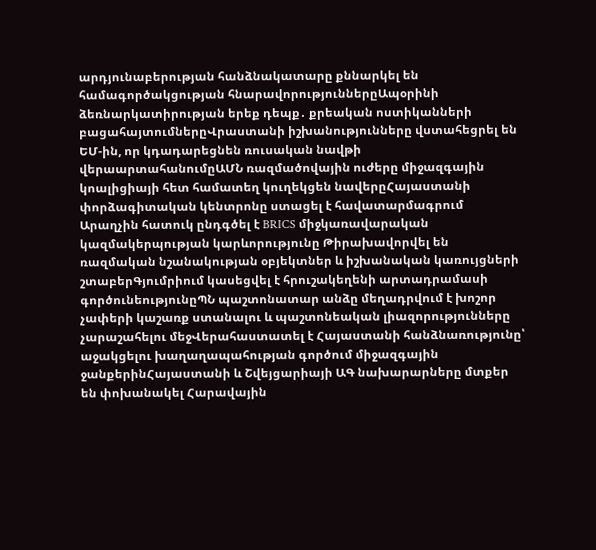արդյունաբերության հանձնակատարը քննարկել են համագործակցության հնարավորություններըԱպօրինի ձեռնարկատիրության երեք դեպք․ քրեական ոստիկանների բացահայտումներըՎրաստանի իշխանությունները վստահեցրել են ԵՄ-ին, որ կդադարեցնեն ռուսական նավթի վերաարտահանումըԱՄՆ ռազմածովային ուժերը միջազգային կոալիցիայի հետ համատեղ կուղեկցեն նավերըՀայաստանի փորձագիտական կենտրոնը ստացել է հավատարմագրում Արաղչին հատուկ ընդգծել է BRICS միջկառավարական կազմակերպության կարևորությունը Թիրախավորվել են ռազմական նշանակության օբյեկտներ և իշխանական կառույցների շտաբերԳյումրիում կասեցվել է հրուշակեղենի արտադրամասի գործունեությունըՊՆ պաշտոնատար անձը մեղադրվում է խոշոր չափերի կաշառք ստանալու և պաշտոնեական լիազորությունները չարաշահելու մեջՎերահաստատել է Հայաստանի հանձնառությունը՝ աջակցելու խաղաղապահության գործում միջազգային ջանքերինՀայաստանի և Շվեյցարիայի ԱԳ նախարարները մտքեր են փոխանակել Հարավային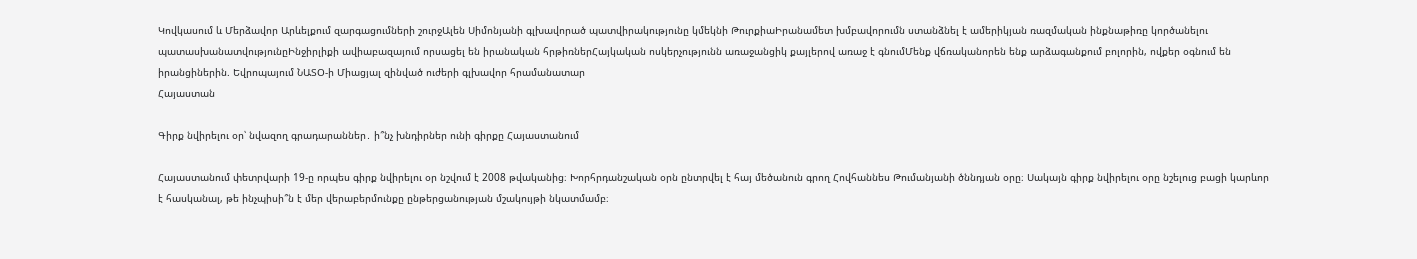Կովկասում և Մերձավոր Արևելքում զարգացումների շուրջԱլեն Սիմոնյանի գլխավորած պատվիրակությունը կմեկնի ԹուրքիաԻրանամետ խմբավորումն ստանձնել է ամերիկյան ռազմական ինքնաթիռը կործանելու պատասխանատվությունըԻնջիրլիքի ավիաբազայում որսացել են իրանական հրթիռներՀայկական ոսկերչությունն առաջանցիկ քայլերով առաջ է գնումՄենք վճռականորեն ենք արձագանքում բոլորին, ովքեր օգնում են  իրանցիներին. Եվրոպայում ՆԱՏՕ-ի Միացյալ զինված ուժերի գլխավոր հրամանատար
Հայաստան

Գիրք նվիրելու օր՝ նվազող գրադարաններ․ ի՞նչ խնդիրներ ունի գիրքը Հայաստանում

Հայաստանում փետրվարի 19-ը որպես գիրք նվիրելու օր նշվում է 2008 թվականից։ Խորհրդանշական օրն ընտրվել է հայ մեծանուն գրող Հովհաննես Թումանյանի ծննդյան օրը։ Սակայն գիրք նվիրելու օրը նշելուց բացի կարևոր է հասկանալ, թե ինչպիսի՞ն է մեր վերաբերմունքը ընթերցանության մշակույթի նկատմամբ։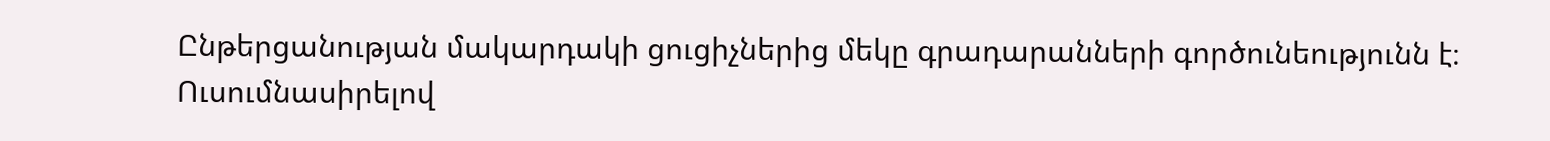Ընթերցանության մակարդակի ցուցիչներից մեկը գրադարանների գործունեությունն է։ Ուսումնասիրելով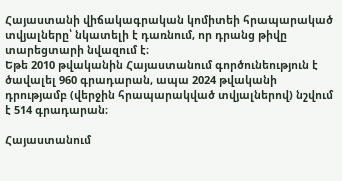Հայաստանի վիճակագրական կոմիտեի հրապարակած տվյալները՝ նկատելի է դառնում, որ դրանց թիվը տարեցտարի նվազում է։
Եթե 2010 թվականին Հայաստանում գործունեություն է ծավալել 960 գրադարան, ապա 2024 թվականի դրությամբ (վերջին հրապարակված տվյալներով) նշվում է 514 գրադարան։

Հայաստանում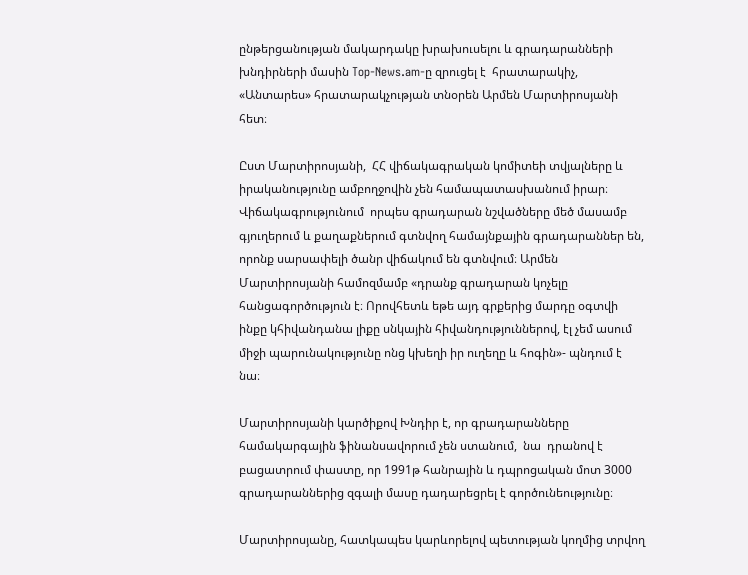ընթերցանության մակարդակը խրախուսելու և գրադարանների խնդիրների մասին Top-News.am-ը զրուցել է  հրատարակիչ, «Անտարես» հրատարակչության տնօրեն Արմեն Մարտիրոսյանի հետ։

Ըստ Մարտիրոսյանի,  ՀՀ վիճակագրական կոմիտեի տվյալները և իրականությունը ամբողջովին չեն համապատասխանում իրար։ Վիճակագրությունում  որպես գրադարան նշվածները մեծ մասամբ գյուղերում և քաղաքներում գտնվող համայնքային գրադարաններ են, որոնք սարսափելի ծանր վիճակում են գտնվում։ Արմեն Մարտիրոսյանի համոզմամբ «դրանք գրադարան կոչելը հանցագործություն է։ Որովհետև եթե այդ գրքերից մարդը օգտվի ինքը կհիվանդանա լիքը սնկային հիվանդություններով, էլ չեմ ասում միջի պարունակությունը ոնց կխեղի իր ուղեղը և հոգին»- պնդում է նա։

Մարտիրոսյանի կարծիքով Խնդիր է, որ գրադարանները համակարգային ֆինանսավորում չեն ստանում,  նա  դրանով է բացատրում փաստը, որ 1991թ հանրային և դպրոցական մոտ 3000 գրադարաններից զգալի մասը դադարեցրել է գործունեությունը։

Մարտիրոսյանը, հատկապես կարևորելով պետության կողմից տրվող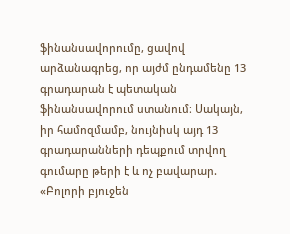ֆինանսավորումը, ցավով արձանագրեց, որ այժմ ընդամենը 13 գրադարան է պետական ֆինանսավորում ստանում։ Սակայն, իր համոզմամբ, նույնիսկ այդ 13 գրադարանների դեպքում տրվող գումարը թերի է և ոչ բավարար. «Բոլորի բյուջեն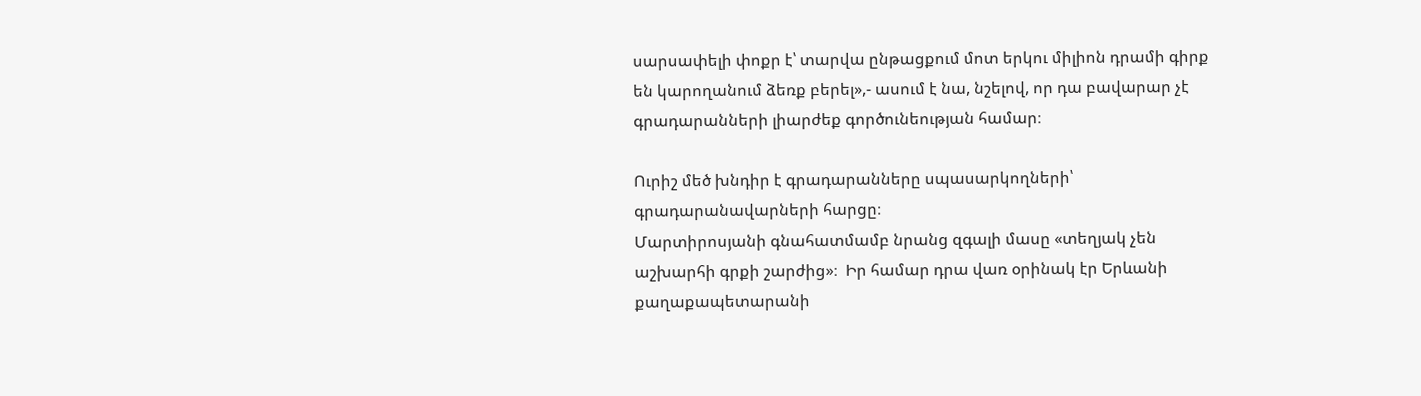սարսափելի փոքր է՝ տարվա ընթացքում մոտ երկու միլիոն դրամի գիրք են կարողանում ձեռք բերել»,- ասում է նա, նշելով, որ դա բավարար չէ գրադարանների լիարժեք գործունեության համար։

Ուրիշ մեծ խնդիր է գրադարանները սպասարկողների՝ գրադարանավարների հարցը։
Մարտիրոսյանի գնահատմամբ նրանց զգալի մասը «տեղյակ չեն աշխարհի գրքի շարժից»։  Իր համար դրա վառ օրինակ էր Երևանի քաղաքապետարանի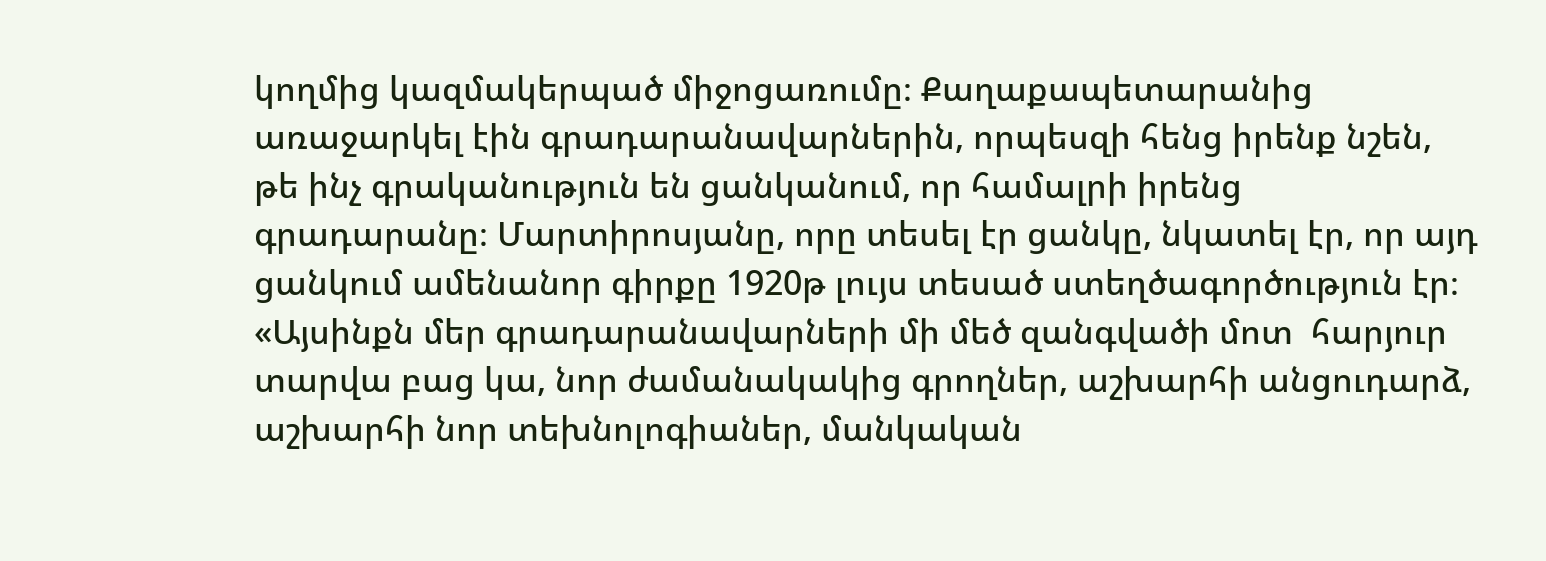կողմից կազմակերպած միջոցառումը։ Քաղաքապետարանից առաջարկել էին գրադարանավարներին, որպեսզի հենց իրենք նշեն, թե ինչ գրականություն են ցանկանում, որ համալրի իրենց գրադարանը։ Մարտիրոսյանը, որը տեսել էր ցանկը, նկատել էր, որ այդ ցանկում ամենանոր գիրքը 1920թ լույս տեսած ստեղծագործություն էր։ «Այսինքն մեր գրադարանավարների մի մեծ զանգվածի մոտ  հարյուր տարվա բաց կա, նոր ժամանակակից գրողներ, աշխարհի անցուդարձ, աշխարհի նոր տեխնոլոգիաներ, մանկական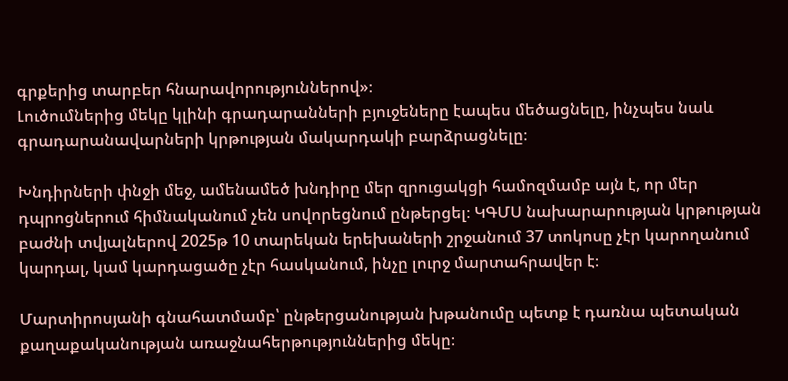գրքերից տարբեր հնարավորություններով»։
Լուծումներից մեկը կլինի գրադարանների բյուջեները էապես մեծացնելը, ինչպես նաև գրադարանավարների կրթության մակարդակի բարձրացնելը։

Խնդիրների փնջի մեջ, ամենամեծ խնդիրը մեր զրուցակցի համոզմամբ այն է, որ մեր դպրոցներում հիմնականում չեն սովորեցնում ընթերցել։ ԿԳՄՍ նախարարության կրթության բաժնի տվյալներով 2025թ 10 տարեկան երեխաների շրջանում 37 տոկոսը չէր կարողանում կարդալ, կամ կարդացածը չէր հասկանում, ինչը լուրջ մարտահրավեր է։

Մարտիրոսյանի գնահատմամբ՝ ընթերցանության խթանումը պետք է դառնա պետական քաղաքականության առաջնահերթություններից մեկը։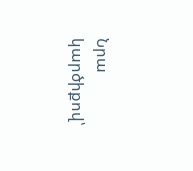Նրա կարծիքով՝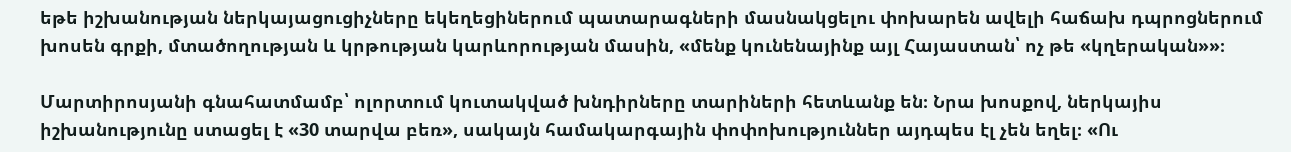եթե իշխանության ներկայացուցիչները եկեղեցիներում պատարագների մասնակցելու փոխարեն ավելի հաճախ դպրոցներում խոսեն գրքի, մտածողության և կրթության կարևորության մասին, «մենք կունենայինք այլ Հայաստան՝ ոչ թե «կղերական»»։

Մարտիրոսյանի գնահատմամբ՝ ոլորտում կուտակված խնդիրները տարիների հետևանք են։ Նրա խոսքով, ներկայիս իշխանությունը ստացել է «30 տարվա բեռ», սակայն համակարգային փոփոխություններ այդպես էլ չեն եղել։ «Ու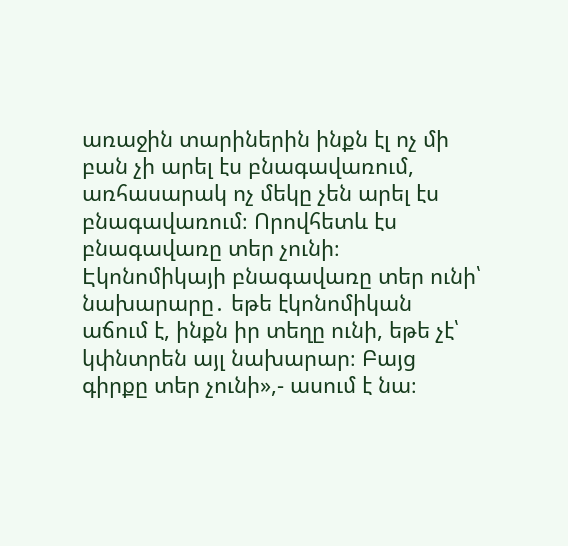առաջին տարիներին ինքն էլ ոչ մի բան չի արել էս բնագավառում, առհասարակ ոչ մեկը չեն արել էս բնագավառում։ Որովհետև էս բնագավառը տեր չունի։ Էկոնոմիկայի բնագավառը տեր ունի՝ նախարարը․ եթե էկոնոմիկան աճում է, ինքն իր տեղը ունի, եթե չէ՝ կփնտրեն այլ նախարար։ Բայց գիրքը տեր չունի»,- ասում է նա։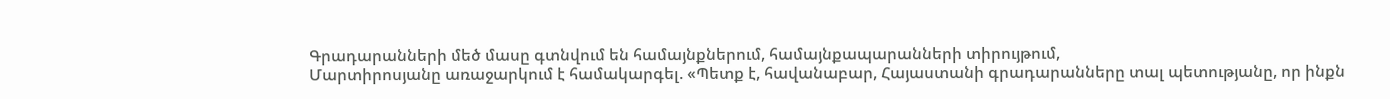Գրադարանների մեծ մասը գտնվում են համայնքներում, համայնքապարանների տիրույթում,
Մարտիրոսյանը առաջարկում է համակարգել. «Պետք է, հավանաբար, Հայաստանի գրադարանները տալ պետությանը, որ ինքն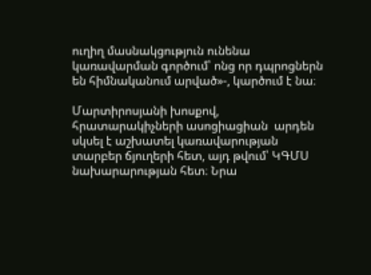ուղիղ մասնակցություն ունենա կառավարման գործում՝ ոնց որ դպրոցներն են հիմնականում արված»-, կարծում է նա։

Մարտիրոսյանի խոսքով, հրատարակիչների ասոցիացիան  արդեն սկսել է աշխատել կառավարության տարբեր ճյուղերի հետ, այդ թվում՝ ԿԳՄՍ նախարարության հետ։ Նրա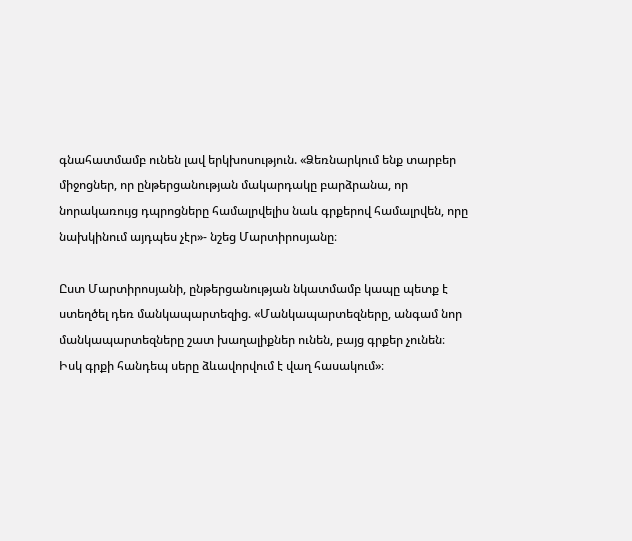գնահատմամբ ունեն լավ երկխոսություն. «Ձեռնարկում ենք տարբեր միջոցներ, որ ընթերցանության մակարդակը բարձրանա, որ նորակառույց դպրոցները համալրվելիս նաև գրքերով համալրվեն, որը նախկինում այդպես չէր»- նշեց Մարտիրոսյանը։

Ըստ Մարտիրոսյանի, ընթերցանության նկատմամբ կապը պետք է ստեղծել դեռ մանկապարտեզից. «Մանկապարտեզները, անգամ նոր մանկապարտեզները շատ խաղալիքներ ունեն, բայց գրքեր չունեն։ Իսկ գրքի հանդեպ սերը ձևավորվում է վաղ հասակում»։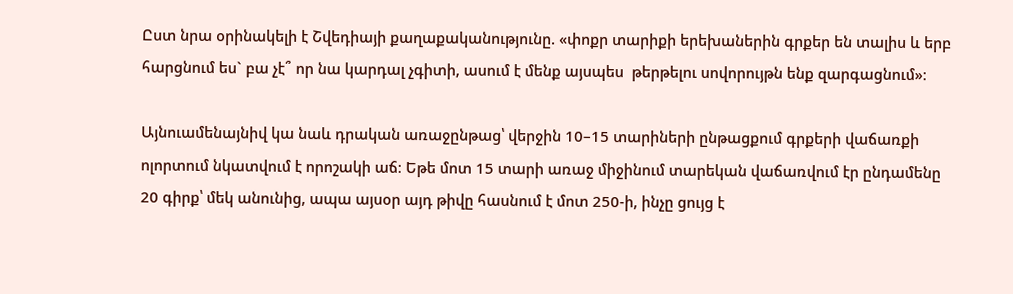Ըստ նրա օրինակելի է Շվեդիայի քաղաքականությունը. «փոքր տարիքի երեխաներին գրքեր են տալիս և երբ հարցնում ես` բա չէ՞ որ նա կարդալ չգիտի, ասում է մենք այսպես  թերթելու սովորույթն ենք զարգացնում»։

Այնուամենայնիվ կա նաև դրական առաջընթաց՝ վերջին 10–15 տարիների ընթացքում գրքերի վաճառքի ոլորտում նկատվում է որոշակի աճ։ Եթե մոտ 15 տարի առաջ միջինում տարեկան վաճառվում էր ընդամենը 20 գիրք՝ մեկ անունից, ապա այսօր այդ թիվը հասնում է մոտ 250-ի, ինչը ցույց է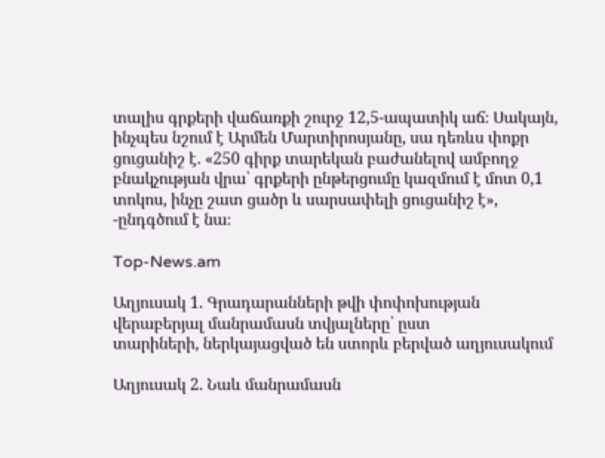տալիս գրքերի վաճառքի շուրջ 12,5-ապատիկ աճ։ Սակայն, ինչպես նշում է Արմեն Մարտիրոսյանը, սա դեռևս փոքր ցուցանիշ է. «250 գիրք տարեկան բաժանելով ամբողջ բնակչության վրա՝ գրքերի ընթերցումը կազմում է մոտ 0,1 տոկոս, ինչը շատ ցածր և սարսափելի ցուցանիշ է», -ընդգծում է նա։

Top-News.am

Աղյուսակ 1. Գրադարանների թվի փոփոխության վերաբերյալ մանրամասն տվյալները՝ ըստ
տարիների, ներկայացված են ստորև բերված աղյուսակում

Աղյուսակ 2. Նաև մանրամասն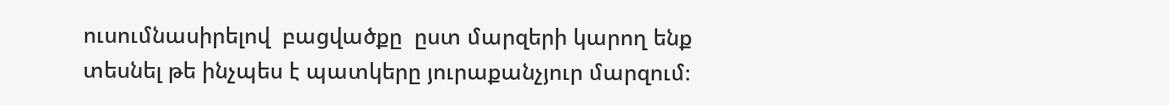ուսումնասիրելով  բացվածքը  ըստ մարզերի կարող ենք
տեսնել թե ինչպես է պատկերը յուրաքանչյուր մարզում։